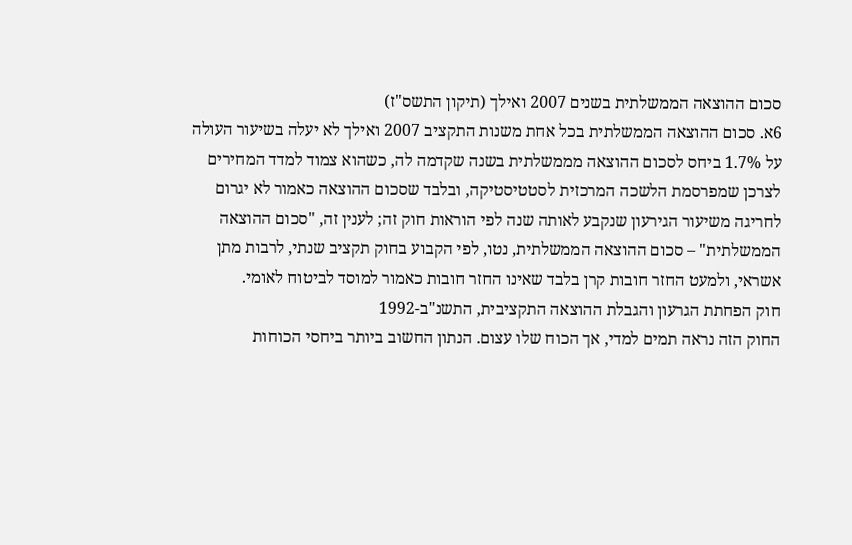סכום ההוצאה הממשלתית בשנים 2007 ואילך (תיקון התשס"ז)
6א. סכום ההוצאה הממשלתית בכל אחת משנות התקציב 2007 ואילך לא יעלה בשיעור העולה על 1.7% ביחס לסכום ההוצאה מממשלתית בשנה שקדמה לה, כשהוא צמוד למדד המחירים לצרכן שמפרסמת הלשכה המרכזית לסטטיסטיקה, ובלבד שסכום ההוצאה כאמור לא יגרום לחריגה משיעור הגירעון שנקבע לאותה שנה לפי הוראות חוק זה; לענין זה, "סכום ההוצאה הממשלתית" – סכום ההוצאה הממשלתית, נטו, לפי הקבוע בחוק תקציב שנתי, לרבות מתן אשראי, ולמעט החזר חובות קרן בלבד שאינו החזר חובות כאמור למוסד לביטוח לאומי.
חוק הפחתת הגרעון והגבלת ההוצאה התקציבית, התשנ"ב-1992
החוק הזה נראה תמים למדי, אך הכוח שלו עצום. הנתון החשוב ביותר ביחסי הכוחות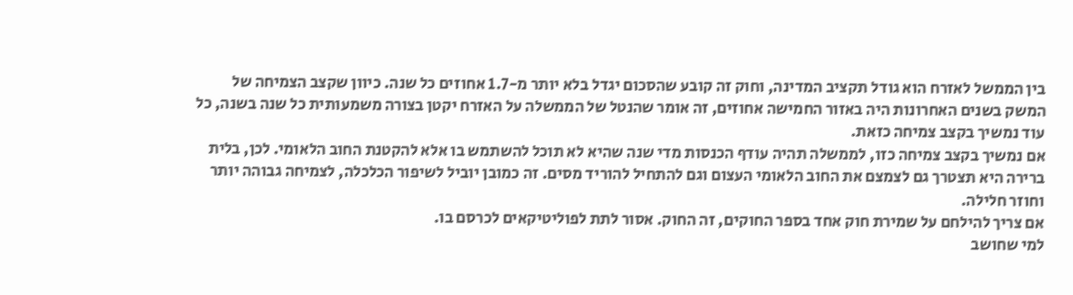בין הממשל לאזרח הוא גודל תקציב המדינה, וחוק זה קובע שהסכום יגדל בלא יותר מ-1.7 אחוזים כל שנה. כיוון שקצב הצמיחה של המשק בשנים האחרונות היה באזור החמישה אחוזים, זה אומר שהנטל של הממשלה על האזרח יקטן בצורה משמעותית כל שנה בשנה, כל עוד נמשיך בקצב צמיחה כזאת.
אם נמשיך בקצב צמיחה כזו, לממשלה תהיה עודף הכנסות מדי שנה שהיא לא תוכל להשתמש בו אלא להקטנת החוב הלאומי. לכן, בלית ברירה היא תצטרך גם לצמצם את החוב הלאומי העצום וגם להתחיל להוריד מסים. זה כמובן יוביל לשיפור הכלכלה, לצמיחה גבוהה יותר וחוזר חלילה.
אם צריך להילחם על שמירת חוק אחד בספר החוקים, זה החוק. אסור לתת לפוליטיקאים לכרסם בו.
למי שחושב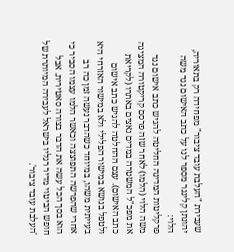שעבירת "העלבת עובד ציבור" מפחידה רק בתאוריה, יהונתן קלינגר מספר לנו על כתב האישום נגד משה הלוי:
פרקליטות המדינה החליטה להגיש כתב אישום נגד משה הלוי (הלמו) לאחר שזה פרסם קריקטורה המציגה את מפכ"ל המשטרה במדים נאצים באתרו (לקריאת כתב האישום). עצם ההחלטה להגיש כתב אישום ולטפל בנושא במישור הפלילי ולא במישור האזרחי היא בעייתית משהו, במיוחד כשהדבר נעשה זמן כה רב אחרי שהפרשה התפוצצה וכאשר הלמו עצמו הסביר כי הוא בסך הכל עשה את הדבר בצורה סאטירית. אבל חופש הביטוי מדיר רגליו בישראל לעבירה המיותרת של 'העלבת עובד ציבור'.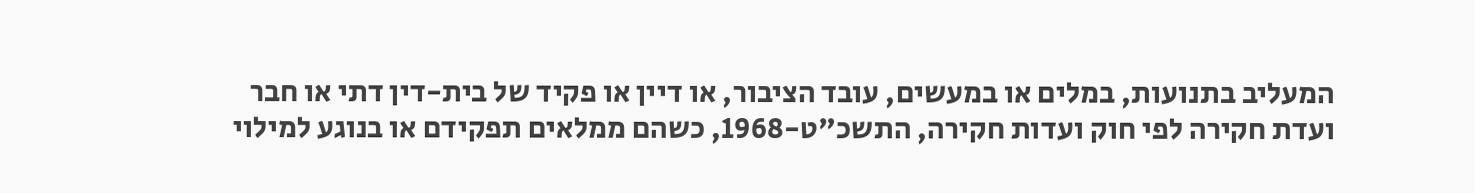המעליב בתנועות, במלים או במעשים, עובד הציבור, או דיין או פקיד של בית-דין דתי או חבר ועדת חקירה לפי חוק ועדות חקירה, התשכ"ט-1968, כשהם ממלאים תפקידם או בנוגע למילוי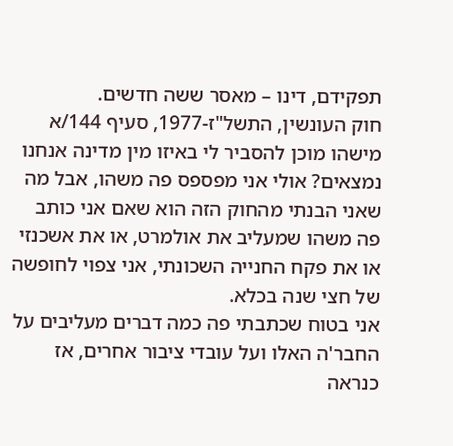תפקידם, דינו – מאסר ששה חדשים.
חוק העונשין, התשל"ז-1977, סעיף 144/א
מישהו מוכן להסביר לי באיזו מין מדינה אנחנו נמצאים? אולי אני מפספס פה משהו, אבל מה שאני הבנתי מהחוק הזה הוא שאם אני כותב פה משהו שמעליב את אולמרט, או את אשכנזי או את פקח החנייה השכונתי, אני צפוי לחופשה של חצי שנה בכלא.
אני בטוח שכתבתי פה כמה דברים מעליבים על החבר'ה האלו ועל עובדי ציבור אחרים, אז כנראה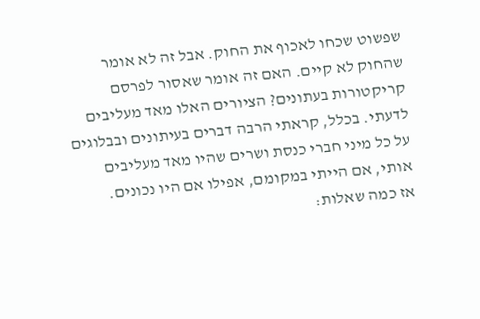שפשוט שכחו לאכוף את החוק. אבל זה לא אומר שהחוק לא קיים. האם זה אומר שאסור לפרסם קריקטורות בעתונים? הציורים האלו מאד מעליבים לדעתי. בכלל, קראתי הרבה דברים בעיתונים ובבלוגים על כל מיני חברי כנסת ושרים שהיו מאד מעליבים אותי, אם הייתי במקומם, אפילו אם היו נכונים.
אז כמה שאלות: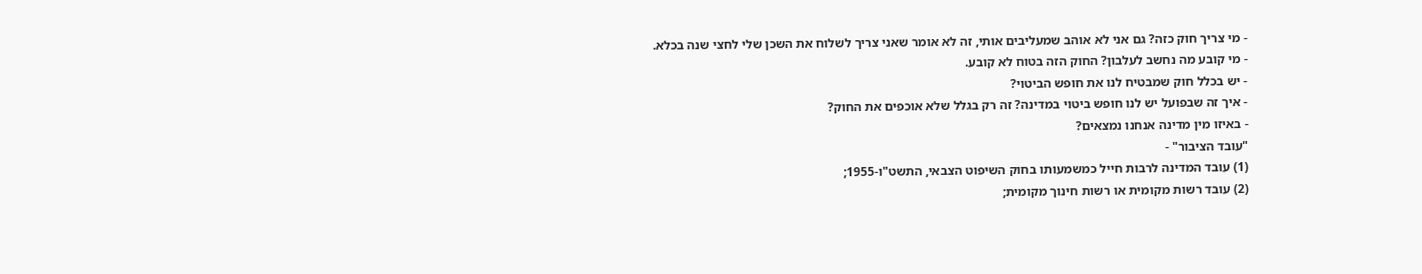- מי צריך חוק כזה? גם אני לא אוהב שמעליבים אותי, זה לא אומר שאני צריך לשלוח את השכן שלי לחצי שנה בכלא.
- מי קובע מה נחשב לעלבון? החוק הזה בטוח לא קובע.
- יש בכלל חוק שמבטיח לנו את חופש הביטוי?
- איך זה שבפועל יש לנו חופש ביטוי במדינה? זה רק בגלל שלא אוכפים את החוק?
- באיזו מין מדינה אנחנו נמצאים?
"עובד הציבור" -
(1) עובד המדינה לרבות חייל כמשמעותו בחוק השיפוט הצבאי, התשט"ו-1955;
(2) עובד רשות מקומית או רשות חינוך מקומית;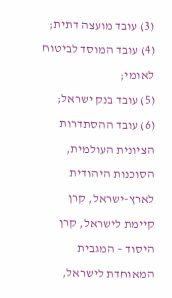(3) עובד מועצה דתית;
(4) עובד המוסד לביטוח לאומי;
(5) עובד בנק ישראל;
(6) עובד ההסתדרות הציונית העולמית, הסוכנות היהודית לארץ-ישראל, קרן קיימת לישראל, קרן היסוד – המגבית המאוחדת לישראל,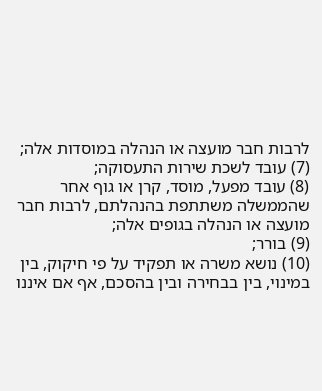לרבות חבר מועצה או הנהלה במוסדות אלה;
(7) עובד לשכת שירות התעסוקה;
(8) עובד מפעל, מוסד, קרן או גוף אחר שהממשלה משתתפת בהנהלתם, לרבות חבר מועצה או הנהלה בגופים אלה;
(9) בורר;
(10) נושא משרה או תפקיד על פי חיקוק, בין במינוי, בין בבחירה ובין בהסכם, אף אם איננו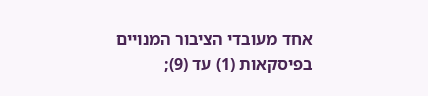אחד מעובדי הציבור המנויים בפיסקאות (1) עד (9);